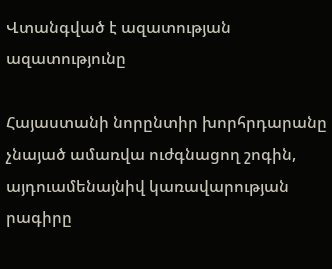Վտանգված է ազատության ազատությունը

Հայաստանի նորընտիր խորհրդարանը չնայած ամառվա ուժգնացող շոգին, այդուամենայնիվ կառավարության րագիրը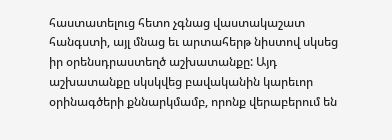հաստատելուց հետո չգնաց վաստակաշատ հանգստի, այլ մնաց եւ արտահերթ նիստով սկսեց իր օրենսդրաստեղծ աշխատանքը: Այդ աշխատանքը սկսկվեց բավականին կարեւոր օրինագծերի քննարկմամբ, որոնք վերաբերում են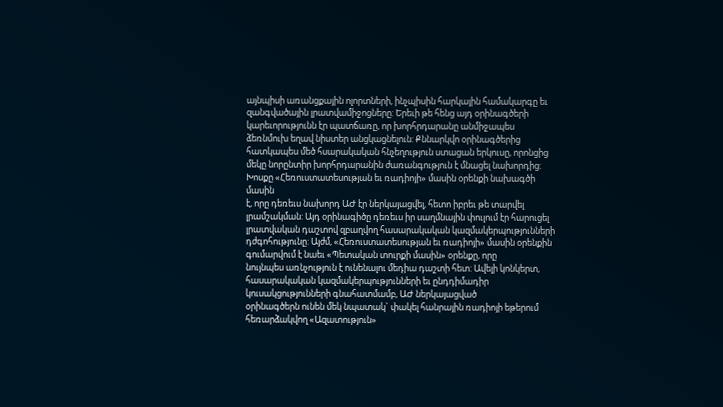այնպիսի առանցքային ոլորտների, ինչպիսին հարկային համակարգը եւ զանգվածային լրատվամիջոցները: Երեւի թե հենց այդ օրինագծերի կարեւորությունն էր պատճառը, որ խորհրդարանը անմիջապես
ձեռնմուխ եղավ նիստեր անցկացնելուն: Քննարկվո օրինագծերից հատկապես մեծ հսարակական հնչեղություն ստացան երկուսը, որոնցից մեկը նորընտիր խորհրդարանին ժառանգություն է մնացել նախորդից: Խոսքը «Հեռուստատեսության եւ ռադիոյի» մասին օրենքի նախագծի մասին
է, որը դեռեւս նախորդ ԱԺ էր ներկայացվել, հետո իբրեւ թե տարվել լրամշակման: Այդ օրինագիծը դեռեւս իր սաղմնային փուլում էր հարուցել լրատվական դաշտով զբաղվող հասարակական կազմակերպությունների դժգոհությունը: Այժմ, «Հեռուստատեսության եւ ռադիոյի» մասին օրենքին գումարվում է նաեւ «Պետական տուրքի մասին» օրենքը, որը
նույնպես առնչություն է ունենալու մեդիա դաշտի հետ: Ավելի կոնկերտ, հասարակական կազմակերպությունների եւ ընդդիմադիր կուսակցությունների գնահատմամբ, ԱԺ ներկայացված
օրինագծերն ունեն մեկ նպատակ` փակել հանրային ռադիոյի եթերում հեռարձակվող «Ազատություն»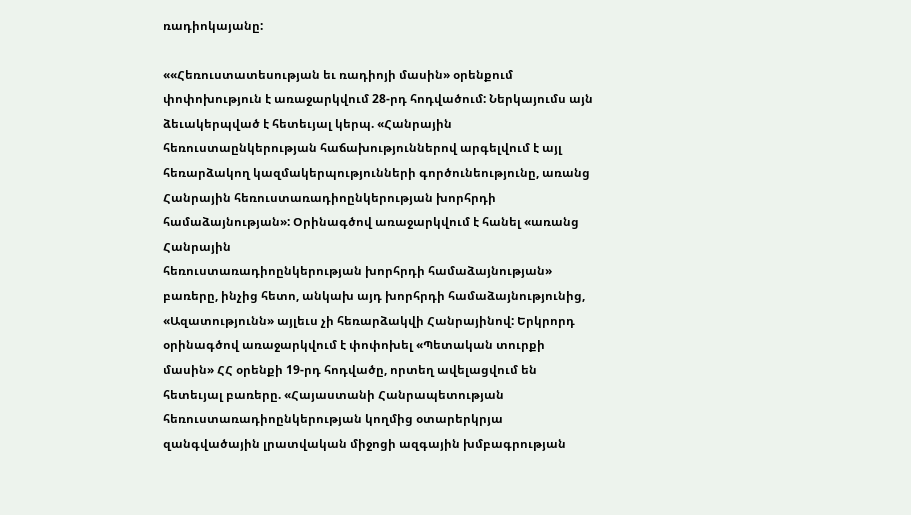ռադիոկայանը:

««Հեռուստատեսության եւ ռադիոյի մասին» օրենքում փոփոխություն է առաջարկվում 28-րդ հոդվածում: Ներկայումս այն ձեւակերպված է հետեւյալ կերպ. «Հանրային հեռուստաընկերության հաճախություններով արգելվում է այլ հեռարձակող կազմակերպությունների գործունեությունը, առանց Հանրային հեռուստառադիոընկերության խորհրդի համաձայնության»: Օրինագծով առաջարկվում է հանել «առանց Հանրային
հեռուստառադիոընկերության խորհրդի համաձայնության» բառերը, ինչից հետո, անկախ այդ խորհրդի համաձայնությունից, «Ազատությունն» այլեւս չի հեռարձակվի Հանրայինով: Երկրորդ օրինագծով առաջարկվում է փոփոխել «Պետական տուրքի մասին» ՀՀ օրենքի 19-րդ հոդվածը, որտեղ ավելացվում են հետեւյալ բառերը. «Հայաստանի Հանրապետության
հեռուստառադիոընկերության կողմից օտարերկրյա զանգվածային լրատվական միջոցի ազգային խմբագրության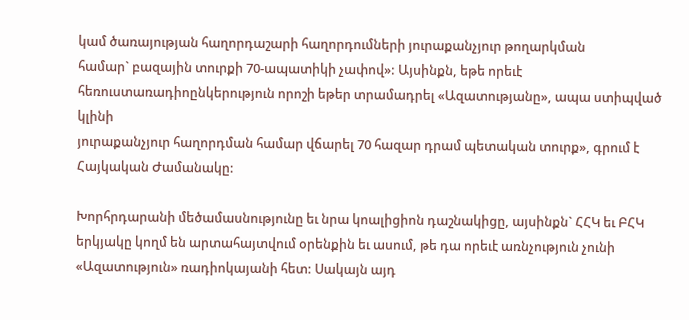կամ ծառայության հաղորդաշարի հաղորդումների յուրաքանչյուր թողարկման
համար` բազային տուրքի 70-ապատիկի չափով»: Այսինքն, եթե որեւէ
հեռուստառադիոընկերություն որոշի եթեր տրամադրել «Ազատությանը», ապա ստիպված կլինի
յուրաքանչյուր հաղորդման համար վճարել 70 հազար դրամ պետական տուրք», գրում է
Հայկական Ժամանակը:

Խորհրդարանի մեծամասնությունը եւ նրա կոալիցիոն դաշնակիցը, այսինքն` ՀՀԿ եւ ԲՀԿ
երկյակը կողմ են արտահայտվում օրենքին եւ ասում, թե դա որեւէ առնչություն չունի
«Ազատություն» ռադիոկայանի հետ: Սակայն այդ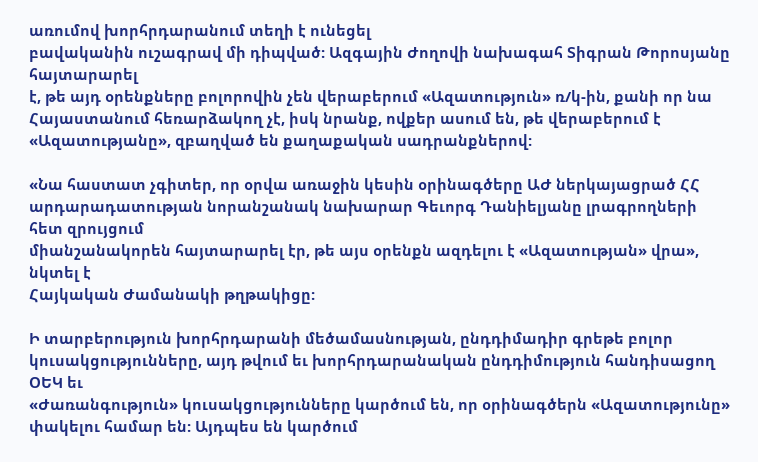առումով խորհրդարանում տեղի է ունեցել
բավականին ուշագրավ մի դիպված: Ազգային Ժողովի նախագահ Տիգրան Թորոսյանը հայտարարել
է, թե այդ օրենքները բոլորովին չեն վերաբերում «Ազատություն» ռ/կ-ին, քանի որ նա
Հայաստանում հեռարձակող չէ, իսկ նրանք, ովքեր ասում են, թե վերաբերում է
«Ազատությանը», զբաղված են քաղաքական սադրանքներով:

«Նա հաստատ չգիտեր, որ օրվա առաջին կեսին օրինագծերը ԱԺ ներկայացրած ՀՀ
արդարադատության նորանշանակ նախարար Գեւորգ Դանիելյանը լրագրողների հետ զրույցում
միանշանակորեն հայտարարել էր, թե այս օրենքն ազդելու է «Ազատության» վրա», նկտել է
Հայկական Ժամանակի թղթակիցը:

Ի տարբերություն խորհրդարանի մեծամասնության, ընդդիմադիր գրեթե բոլոր
կուսակցությունները, այդ թվում եւ խորհրդարանական ընդդիմություն հանդիսացող ՕԵԿ եւ
«Ժառանգություն» կուսակցությունները կարծում են, որ օրինագծերն «Ազատությունը»
փակելու համար են: Այդպես են կարծում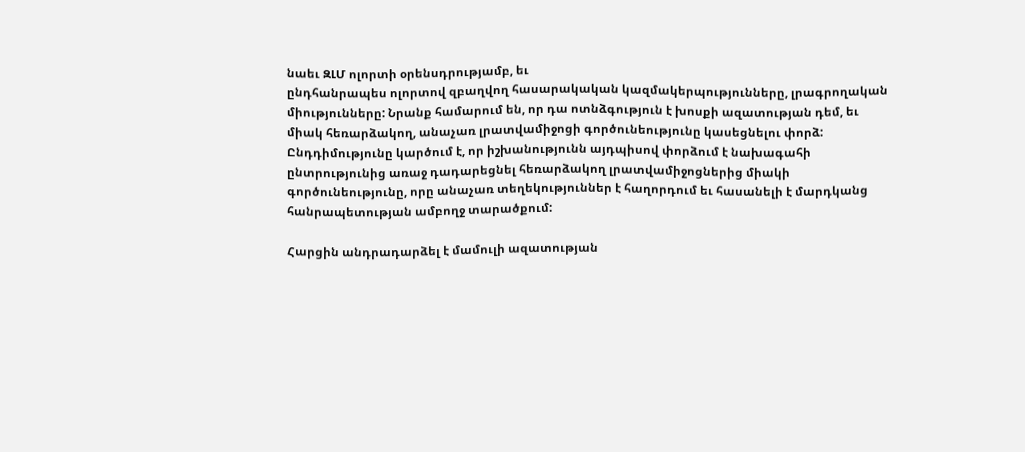նաեւ ԶԼՄ ոլորտի օրենսդրությամբ, եւ
ընդհանրապես ոլորտով զբաղվող հասարակական կազմակերպությունները, լրագրողական
միությունները: Նրանք համարում են, որ դա ոտնձգություն է խոսքի ազատության դեմ, եւ
միակ հեռարձակող, անաչառ լրատվամիջոցի գործունեությունը կասեցնելու փորձ:
Ընդդիմությունը կարծում է, որ իշխանությունն այդպիսով փորձում է նախագահի
ընտրությունից առաջ դադարեցնել հեռարձակող լրատվամիջոցներից միակի
գործունեությունը, որը անաչառ տեղեկություններ է հաղորդում եւ հասանելի է մարդկանց
հանրապետության ամբողջ տարածքում:

Հարցին անդրադարձել է մամուլի ազատության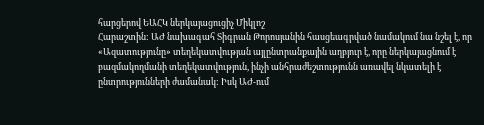հարցերով ԵԱՀԿ ներկայացուցիչ Միկլոշ
Հարաշտին: ԱԺ նախագահ Տիգրան Թորոսյանին հասցեագրված նամակում նա նշել է, որ
«Ազատությունը» տեղեկատվության այլընտրանքային աղբյուր է, որը ներկայացնում է
բազմակողմանի տեղեկատվություն, ինչի անհրաժեշտությունն առավել նկատելի է
ընտրությունների ժամանակ: Իսկ ԱԺ-ում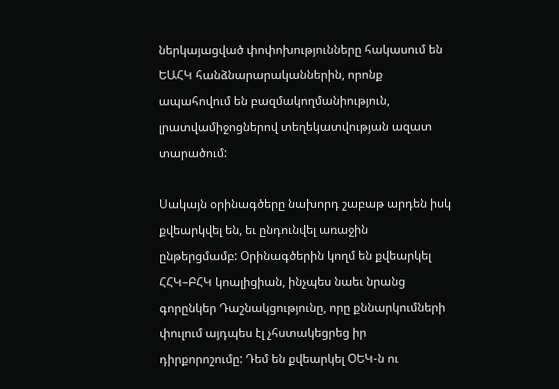ներկայացված փոփոխությունները հակասում են
ԵԱՀԿ հանձնարարականներին, որոնք ապահովում են բազմակողմանիություն,
լրատվամիջոցներով տեղեկատվության ազատ տարածում:

Սակայն օրինագծերը նախորդ շաբաթ արդեն իսկ քվեարկվել են, եւ ընդունվել առաջին
ընթերցմամբ: Օրինագծերին կողմ են քվեարկել ՀՀԿ–ԲՀԿ կոալիցիան, ինչպես նաեւ նրանց
գորընկեր Դաշնակցությունը, որը քննարկումների փուլում այդպես էլ չհստակեցրեց իր
դիրքորոշումը: Դեմ են քվեարկել ՕԵԿ-ն ու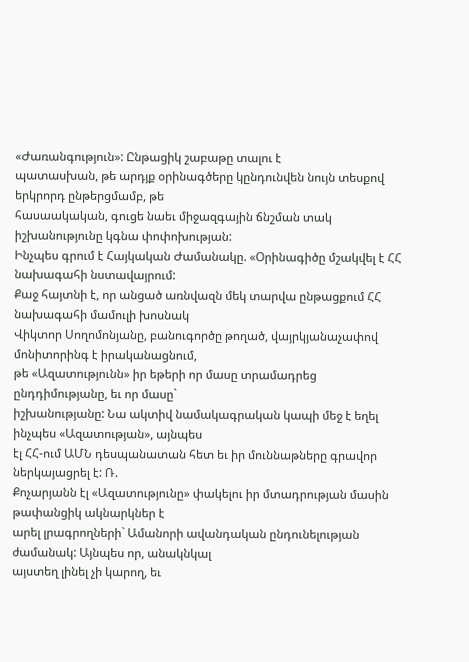«Ժառանգություն»: Ընթացիկ շաբաթը տալու է
պատասխան, թե արդյք օրինագծերը կընդունվեն նույն տեսքով երկրորդ ընթերցմամբ, թե
հասաակական, գուցե նաեւ միջազգային ճնշման տակ իշխանությունը կգնա փոփոխության:
Ինչպես գրում է Հայկական Ժամանակը. «Օրինագիծը մշակվել է ՀՀ նախագահի նստավայրում:
Քաջ հայտնի է, որ անցած առնվազն մեկ տարվա ընթացքում ՀՀ նախագահի մամուլի խոսնակ
Վիկտոր Սողոմոնյանը, բանուգործը թողած, վայրկյանաչափով մոնիտորինգ է իրականացնում,
թե «Ազատությունն» իր եթերի որ մասը տրամադրեց ընդդիմությանը, եւ որ մասը`
իշխանությանը: Նա ակտիվ նամակագրական կապի մեջ է եղել ինչպես «Ազատության», այնպես
էլ ՀՀ-ում ԱՄՆ դեսպանատան հետ եւ իր մուննաթները գրավոր ներկայացրել է: Ռ.
Քոչարյանն էլ «Ազատությունը» փակելու իր մտադրության մասին թափանցիկ ակնարկներ է
արել լրագրողների` Ամանորի ավանդական ընդունելության ժամանակ: Այնպես որ, անակնկալ
այստեղ լինել չի կարող, եւ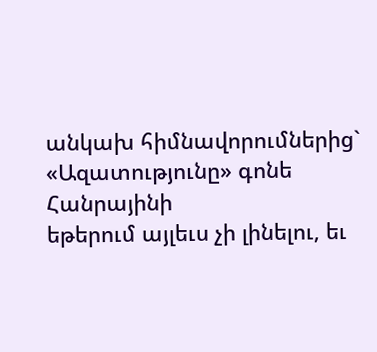անկախ հիմնավորումներից` «Ազատությունը» գոնե Հանրայինի
եթերում այլեւս չի լինելու, եւ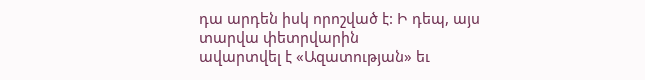դա արդեն իսկ որոշված է: Ի դեպ, այս տարվա փետրվարին
ավարտվել է «Ազատության» եւ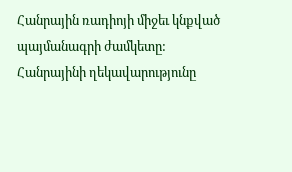Հանրային ռադիոյի միջեւ կնքված պայմանագրի ժամկետը:
Հանրայինի ղեկավարությունը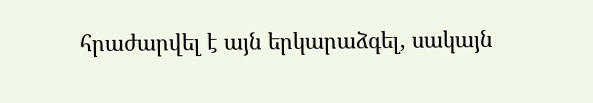հրաժարվել է այն երկարաձգել, սակայն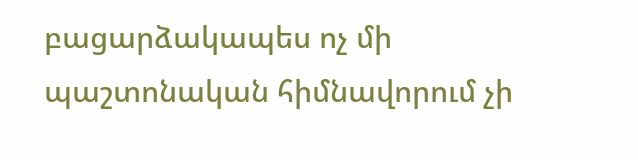բացարձակապես ոչ մի
պաշտոնական հիմնավորում չի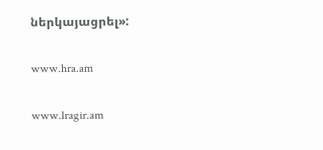ներկայացրել»:

www.hra.am

www.lragir.am